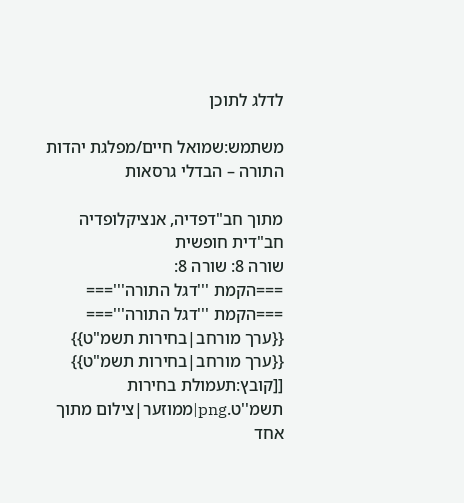לדלג לתוכן

משתמש:שמואל חיים/מפלגת יהדות התורה – הבדלי גרסאות

מתוך חב"דפדיה, אנציקלופדיה חב"דית חופשית
שורה 8: שורה 8:
===הקמת '''דגל התורה'''===
===הקמת '''דגל התורה'''===
{{ערך מורחב|בחירות תשמ"ט}}
{{ערך מורחב|בחירות תשמ"ט}}
[[קובץ:תעמולת בחירות תשמ''ט.png|ממוזער|צילום מתוך אחד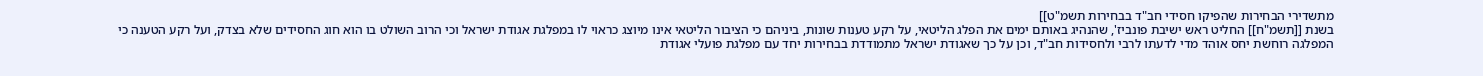מתשדירי הבחירות שהפיקו חסידי חב"ד בבחירות תשמ"ט]]
בשנת [[תשמ"ח]] החליט ראש ישיבת פונביז', שהנהיג באותם ימים את הפלג הליטאי, על רקע טענות שונות, ביניהם כי הציבור הליטאי אינו מיוצג כראוי לו במפלגת אגודת ישראל וכי הרוב השולט בו הוא חוג החסידים שלא בצדק, ועל רקע הטענה כי המפלגה רוחשת יחס אוהד מדי לדעתו לרבי ולחסידות חב"ד, וכן על כך שאגודת ישראל מתמודדת בבחירות יחד עם מפלגת פועלי אגודת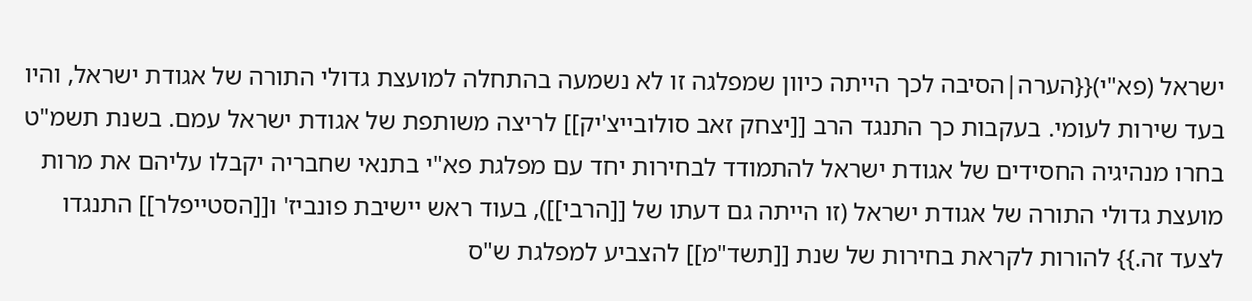ישראל (פא"י){{הערה|הסיבה לכך הייתה כיוון שמפלגה זו לא נשמעה בהתחלה למועצת גדולי התורה של אגודת ישראל, והיו בעד שירות לעומי. בעקבות כך התנגד הרב [[יצחק זאב סולובייצ'יק]] לריצה משותפת של אגודת ישראל עמם. בשנת תשמ"ט בחרו מנהיגיה החסידים של אגודת ישראל להתמודד לבחירות יחד עם מפלגת פא"י בתנאי שחבריה יקבלו עליהם את מרות מועצת גדולי התורה של אגודת ישראל (זו הייתה גם דעתו של [[הרבי]]), בעוד ראש יישיבת פונביז' ו[[הסטייפלר]] התנגדו לצעד זה.}} להורות לקראת בחירות של שנת [[תשד"מ]] להצביע למפלגת ש"ס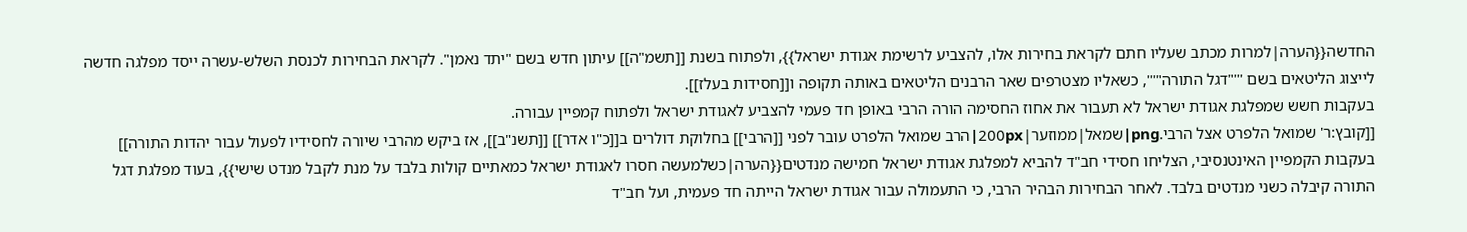החדשה{{הערה|למרות מכתב שעליו חתם לקראת בחירות אלו, להצביע לרשימת אגודת ישראל}}, ולפתוח בשנת [[תשמ"ה]] עיתון חדש בשם "יתד נאמן". לקראת הבחירות לכנסת השלש-עשרה ייסד מפלגה חדשה לייצוג הליטאים בשם '''"דגל התורה"''', כשאליו מצטרפים שאר הרבנים הליטאים באותה תקופה ו[[חסידות בעלז]].
בעקבות חשש שמפלגת אגודת ישראל לא תעבור את אחוז החסימה הורה הרבי באופן חד פעמי להצביע לאגודת ישראל ולפתוח קמפיין עבורה.
[[קובץ:ר' שמואל הלפרט אצל הרבי.png|שמאל|ממוזער|200px|הרב שמואל הלפרט עובר לפני [[הרבי]] בחלוקת דולרים ב[[כ"ו אדר]] [[תשנ"ב]], אז ביקש מהרבי שיורה לחסידיו לפעול עבור יהדות התורה]]
בעקבות הקמפיין האינטנסיבי, הצליחו חסידי חב"ד להביא למפלגת אגודת ישראל חמישה מנדטים{{הערה|כשלמעשה חסרו לאגודת ישראל כמאתיים קולות בלבד על מנת לקבל מנדט שישי}}, בעוד מפלגת דגל התורה קיבלה כשני מנדטים בלבד. לאחר הבחירות הבהיר הרבי, כי התעמולה עבור אגודת ישראל הייתה חד פעמית, ועל חב"ד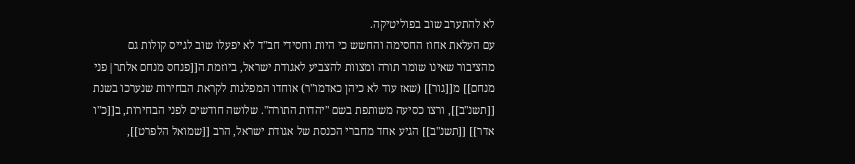לא להתערב שוב בפוליטיקה.
עם העלאת אחוז החסימה והחשש כי היות וחסידי חב"ד לא יפעלו שוב לגייס קולות גם מהציבור שאינו שומר תורה ומצוות להצביע לאגודת ישראל, ביוזמת ה[[פנחס מנחם אלתר|פני מנחם]] מ[[גור]] (שאז עוד לא כיהן כאדמו"ר) אוחדו המפלגות לקראת הבחירות שנערכו בשנת [[תשנ"ב]], ורצו כסיעה משותפת בשם "יהדות התורה". שלושה חודשים לפני הבחירות, ב[[כ"ו אדר]] [[תשנ"ב]] הגיע אחד מחברי הכנסת של אגודת ישראל, הרב [[שמואל הלפרט]],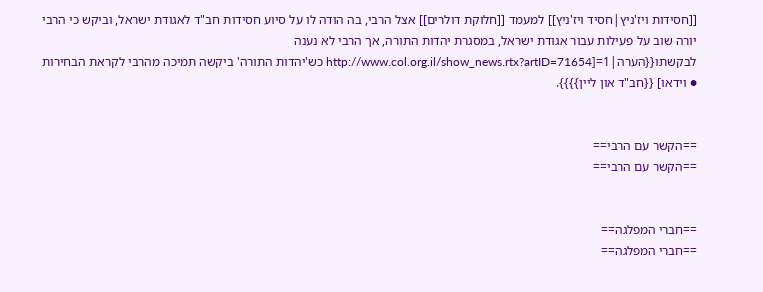[[חסידות ויז'ניץ|חסיד ויז'ניץ]] למעמד [[חלוקת דולרים]] אצל הרבי, בה הודה לו על סיוע חסידות חב"ד לאגודת ישראל, וביקש כי הרבי יורה שוב על פעילות עבור אגודת ישראל, במסגרת יהדות התורה, אך הרבי לא נענה לבקשתו{{הערה|1=[http://www.col.org.il/show_news.rtx?artID=71654 כש'יהדות התורה' ביקשה תמיכה מהרבי לקראת הבחירות ● וידאו] {{חב"ד און ליין}}}}.


==הקשר עם הרבי==
==הקשר עם הרבי==


==חברי המפלגה==
==חברי המפלגה==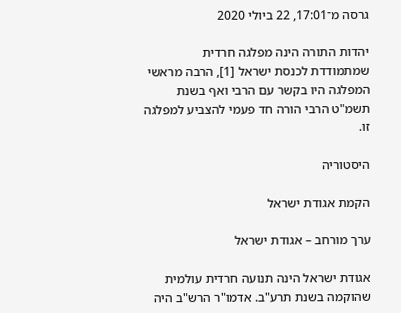גרסה מ־17:01, 22 ביולי 2020

יהדות התורה הינה מפלגה חרדית שמתמודדת לכנסת ישראל [1], הרבה מראשי המפלגה היו בקשר עם הרבי ואף בשנת תשמ"ט הרבי הורה חד פעמי להצביע למפלגה זו.

היסטוריה

הקמת אגודת ישראל

ערך מורחב – אגודת ישראל

אגודת ישראל הינה תנועה חרדית עולמית שהוקמה בשנת תרע"ב. אדמו"ר הרש"ב היה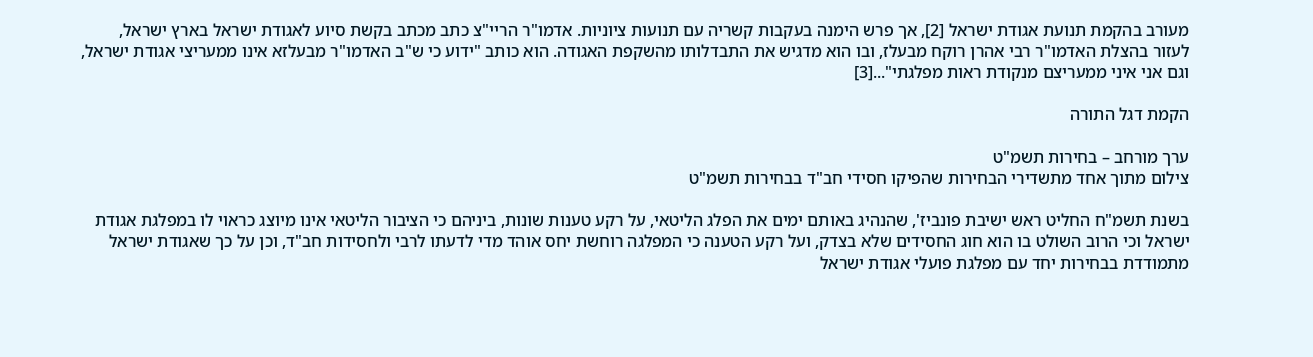מעורב בהקמת תנועת אגודת ישראל [2], אך פרש הימנה בעקבות קשריה עם תנועות ציוניות. אדמו"ר הריי"צ כתב מכתב בקשת סיוע לאגודת ישראל בארץ ישראל, לעזור בהצלת האדמו"ר רבי אהרן רוקח מבעלז, ובו הוא מדגיש את התבדלותו מהשקפת האגודה. הוא כותב "ידוע כי ש"ב האדמו"ר מבעלזא אינו ממעריצי אגודת ישראל, וגם אני איני ממעריצם מנקודת ראות מפלגתי"...[3]

הקמת דגל התורה

ערך מורחב – בחירות תשמ"ט
צילום מתוך אחד מתשדירי הבחירות שהפיקו חסידי חב"ד בבחירות תשמ"ט

בשנת תשמ"ח החליט ראש ישיבת פונביז', שהנהיג באותם ימים את הפלג הליטאי, על רקע טענות שונות, ביניהם כי הציבור הליטאי אינו מיוצג כראוי לו במפלגת אגודת ישראל וכי הרוב השולט בו הוא חוג החסידים שלא בצדק, ועל רקע הטענה כי המפלגה רוחשת יחס אוהד מדי לדעתו לרבי ולחסידות חב"ד, וכן על כך שאגודת ישראל מתמודדת בבחירות יחד עם מפלגת פועלי אגודת ישראל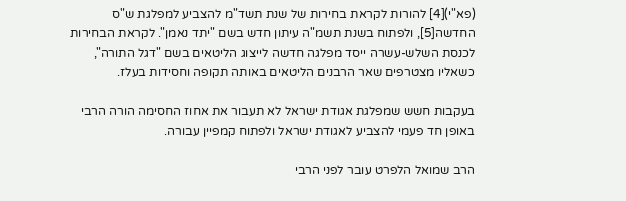(פא"י)[4] להורות לקראת בחירות של שנת תשד"מ להצביע למפלגת ש"ס החדשה[5], ולפתוח בשנת תשמ"ה עיתון חדש בשם "יתד נאמן". לקראת הבחירות לכנסת השלש-עשרה ייסד מפלגה חדשה לייצוג הליטאים בשם "דגל התורה", כשאליו מצטרפים שאר הרבנים הליטאים באותה תקופה וחסידות בעלז.

בעקבות חשש שמפלגת אגודת ישראל לא תעבור את אחוז החסימה הורה הרבי באופן חד פעמי להצביע לאגודת ישראל ולפתוח קמפיין עבורה.

הרב שמואל הלפרט עובר לפני הרבי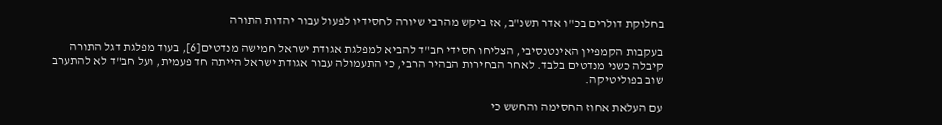בחלוקת דולרים בכ"ו אדר תשנ"ב, אז ביקש מהרבי שיורה לחסידיו לפעול עבור יהדות התורה

בעקבות הקמפיין האינטנסיבי, הצליחו חסידי חב"ד להביא למפלגת אגודת ישראל חמישה מנדטים[6], בעוד מפלגת דגל התורה קיבלה כשני מנדטים בלבד. לאחר הבחירות הבהיר הרבי, כי התעמולה עבור אגודת ישראל הייתה חד פעמית, ועל חב"ד לא להתערב שוב בפוליטיקה.

עם העלאת אחוז החסימה והחשש כי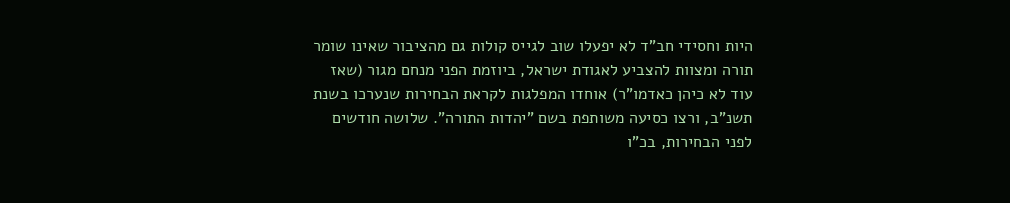היות וחסידי חב"ד לא יפעלו שוב לגייס קולות גם מהציבור שאינו שומר תורה ומצוות להצביע לאגודת ישראל, ביוזמת הפני מנחם מגור (שאז עוד לא כיהן כאדמו"ר) אוחדו המפלגות לקראת הבחירות שנערכו בשנת תשנ"ב, ורצו כסיעה משותפת בשם "יהדות התורה". שלושה חודשים לפני הבחירות, בכ"ו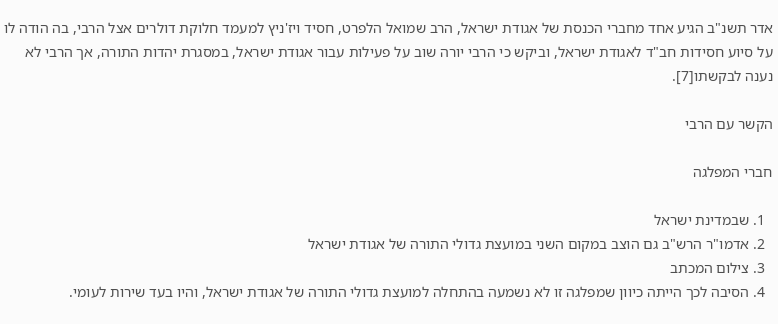אדר תשנ"ב הגיע אחד מחברי הכנסת של אגודת ישראל, הרב שמואל הלפרט, חסיד ויז'ניץ למעמד חלוקת דולרים אצל הרבי, בה הודה לו על סיוע חסידות חב"ד לאגודת ישראל, וביקש כי הרבי יורה שוב על פעילות עבור אגודת ישראל, במסגרת יהדות התורה, אך הרבי לא נענה לבקשתו[7].

הקשר עם הרבי

חברי המפלגה

  1. שבמדינת ישראל
  2. אדמו"ר הרש"ב גם הוצב במקום השני במועצת גדולי התורה של אגודת ישראל
  3. צילום המכתב
  4. הסיבה לכך הייתה כיוון שמפלגה זו לא נשמעה בהתחלה למועצת גדולי התורה של אגודת ישראל, והיו בעד שירות לעומי.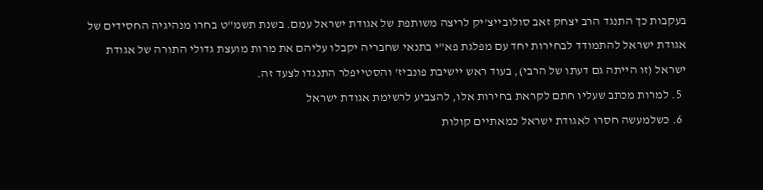בעקבות כך התנגד הרב יצחק זאב סולובייצ'יק לריצה משותפת של אגודת ישראל עמם. בשנת תשמ"ט בחרו מנהיגיה החסידים של אגודת ישראל להתמודד לבחירות יחד עם מפלגת פא"י בתנאי שחבריה יקבלו עליהם את מרות מועצת גדולי התורה של אגודת ישראל (זו הייתה גם דעתו של הרבי), בעוד ראש יישיבת פונביז' והסטייפלר התנגדו לצעד זה.
  5. למרות מכתב שעליו חתם לקראת בחירות אלו, להצביע לרשימת אגודת ישראל
  6. כשלמעשה חסרו לאגודת ישראל כמאתיים קולות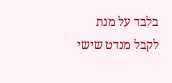בלבד על מנת לקבל מנדט שישי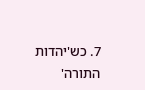7. כש'יהדות התורה'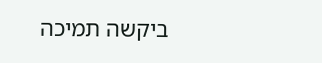ביקשה תמיכה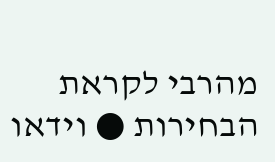מהרבי לקראת הבחירות ● וידאו